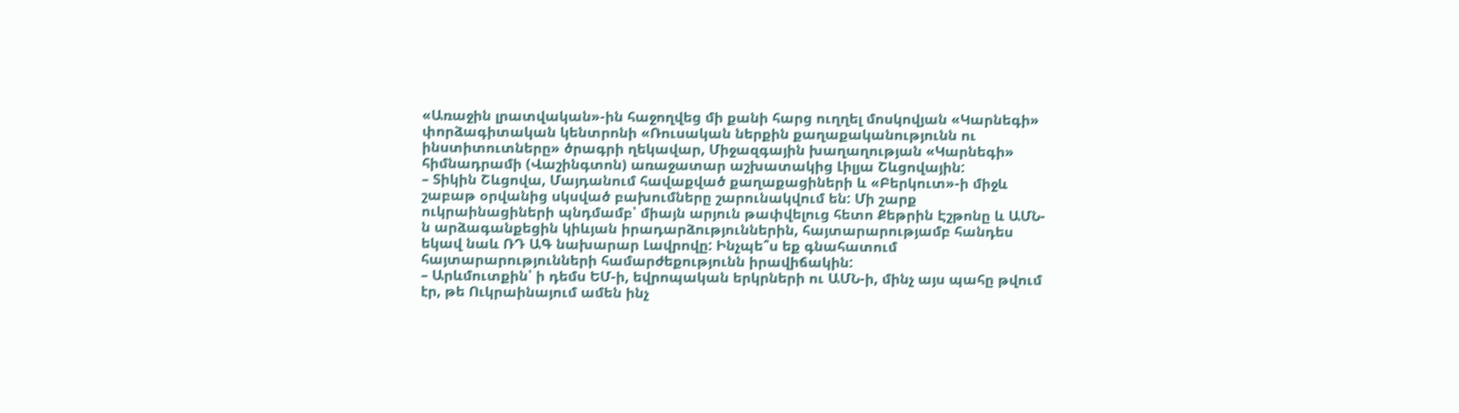«Առաջին լրատվական»-ին հաջողվեց մի քանի հարց ուղղել մոսկովյան «Կարնեգի» փորձագիտական կենտրոնի «Ռուսական ներքին քաղաքականությունն ու ինստիտուտները» ծրագրի ղեկավար, Միջազգային խաղաղության «Կարնեգի» հիմնադրամի (Վաշինգտոն) առաջատար աշխատակից Լիլյա Շևցովային:
– Տիկին Շևցովա, Մայդանում հավաքված քաղաքացիների և «Բերկուտ»-ի միջև շաբաթ օրվանից սկսված բախումները շարունակվում են: Մի շարք ուկրաինացիների պնդմամբ՝ միայն արյուն թափվելուց հետո Քեթրին Էշթոնը և ԱՄՆ-ն արձագանքեցին կիևյան իրադարձություններին, հայտարարությամբ հանդես եկավ նաև ՌԴ ԱԳ նախարար Լավրովը: Ինչպե՞ս եք գնահատում հայտարարությունների համարժեքությունն իրավիճակին:
– Արևմուտքին՝ ի դեմս ԵՄ-ի, եվրոպական երկրների ու ԱՄՆ-ի, մինչ այս պահը թվում էր, թե Ուկրաինայում ամեն ինչ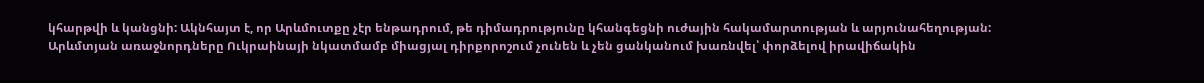կհարթվի և կանցնի: Ակնհայտ է, որ Արևմուտքը չէր ենթադրում, թե դիմադրությունը կհանգեցնի ուժային հակամարտության և արյունահեղության: Արևմտյան առաջնորդները Ուկրաինայի նկատմամբ միացյալ դիրքորոշում չունեն և չեն ցանկանում խառնվել՝ փորձելով իրավիճակին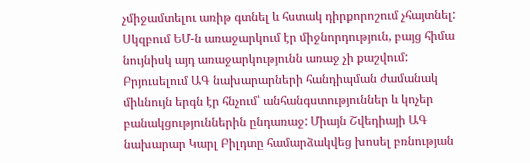չմիջամտելու առիթ գտնել և հստակ դիրքորոշում չհայտնել:
Սկզբում ԵՄ-ն առաջարկում էր միջնորդություն, բայց հիմա նույնիսկ այդ առաջարկությունն առաջ չի քաշվում: Բրյուսելում ԱԳ նախարարների հանդիպման ժամանակ միևնույն երգն էր հնչում՝ անհանգստություններ և կոչեր բանակցություններին ընդառաջ: Միայն Շվեդիայի ԱԳ նախարար Կարլ Բիլդտը համարձակվեց խոսել բռնության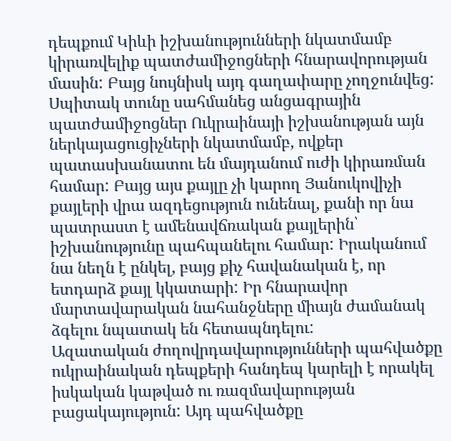դեպքում Կիևի իշխանությունների նկատմամբ կիրառվելիք պատժամիջոցների հնարավորության մասին: Բայց նույնիսկ այդ գաղափարը չողջունվեց:
Սպիտակ տունը սահմանեց անցագրային պատժամիջոցներ Ուկրաինայի իշխանության այն ներկայացուցիչների նկատմամբ, ովքեր պատասխանատու են մայդանում ուժի կիրառման համար: Բայց այս քայլը չի կարող Յանուկովիչի քայլերի վրա ազդեցություն ունենալ, քանի որ նա պատրաստ է ամենավճռական քայլերին՝ իշխանությունը պահպանելու համար: Իրականում նա նեղն է ընկել, բայց քիչ հավանական է, որ ետդարձ քայլ կկատարի: Իր հնարավոր մարտավարական նահանջները միայն ժամանակ ձգելու նպատակ են հետապնդելու:
Ազատական ժողովրդավարությունների պահվածքը ուկրաինական դեպքերի հանդեպ կարելի է որակել իսկական կաթված ու ռազմավարության բացակայություն: Այդ պահվածքը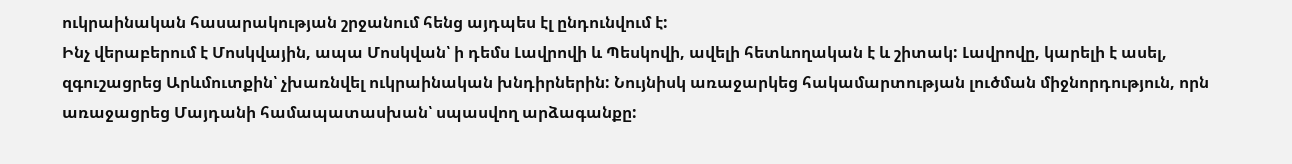ուկրաինական հասարակության շրջանում հենց այդպես էլ ընդունվում է:
Ինչ վերաբերում է Մոսկվային, ապա Մոսկվան՝ ի դեմս Լավրովի և Պեսկովի, ավելի հետևողական է և շիտակ: Լավրովը, կարելի է ասել, զգուշացրեց Արևմուտքին՝ չխառնվել ուկրաինական խնդիրներին: Նույնիսկ առաջարկեց հակամարտության լուծման միջնորդություն, որն առաջացրեց Մայդանի համապատասխան՝ սպասվող արձագանքը: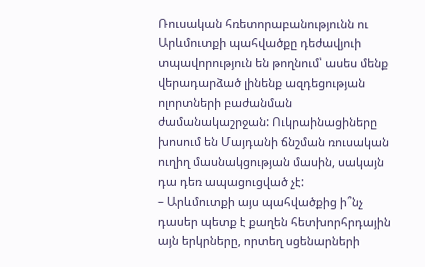Ռուսական հռետորաբանությունն ու Արևմուտքի պահվածքը դեժավյուի տպավորություն են թողնում՝ ասես մենք վերադարձած լինենք ազդեցության ոլորտների բաժանման ժամանակաշրջան: Ուկրաինացիները խոսում են Մայդանի ճնշման ռուսական ուղիղ մասնակցության մասին, սակայն դա դեռ ապացուցված չէ:
– Արևմուտքի այս պահվածքից ի՞նչ դասեր պետք է քաղեն հետխորհրդային այն երկրները, որտեղ սցենարների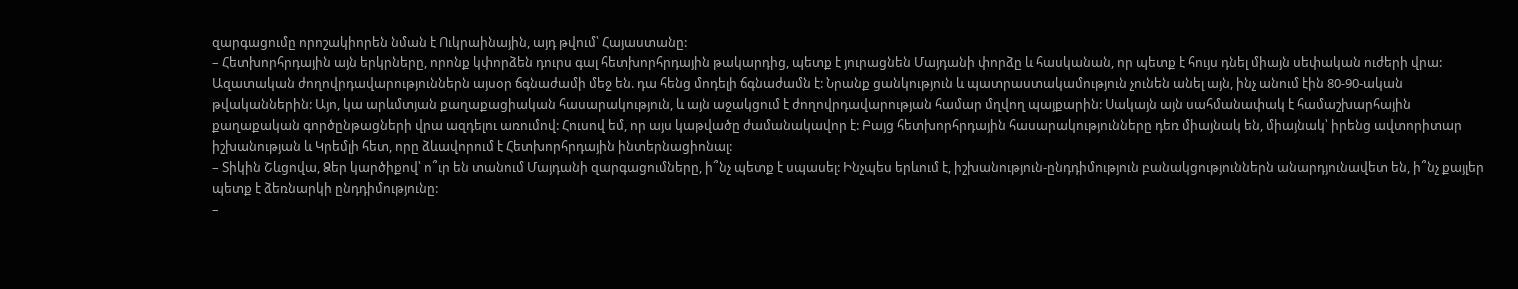զարգացումը որոշակիորեն նման է Ուկրաինային, այդ թվում՝ Հայաստանը:
– Հետխորհրդային այն երկրները, որոնք կփորձեն դուրս գալ հետխորհրդային թակարդից, պետք է յուրացնեն Մայդանի փորձը և հասկանան, որ պետք է հույս դնել միայն սեփական ուժերի վրա:
Ազատական ժողովրդավարություններն այսօր ճգնաժամի մեջ են. դա հենց մոդելի ճգնաժամն է: Նրանք ցանկություն և պատրաստակամություն չունեն անել այն, ինչ անում էին 80-90-ական թվականներին: Այո, կա արևմտյան քաղաքացիական հասարակություն, և այն աջակցում է ժողովրդավարության համար մղվող պայքարին: Սակայն այն սահմանափակ է համաշխարհային քաղաքական գործընթացների վրա ազդելու առումով: Հուսով եմ, որ այս կաթվածը ժամանակավոր է: Բայց հետխորհրդային հասարակությունները դեռ միայնակ են, միայնակ՝ իրենց ավտորիտար իշխանության և Կրեմլի հետ, որը ձևավորում է Հետխորհրդային ինտերնացիոնալ:
– Տիկին Շևցովա, Ձեր կարծիքով՝ ո՞ւր են տանում Մայդանի զարգացումները, ի՞նչ պետք է սպասել: Ինչպես երևում է, իշխանություն-ընդդիմություն բանակցություններն անարդյունավետ են, ի՞նչ քայլեր պետք է ձեռնարկի ընդդիմությունը:
–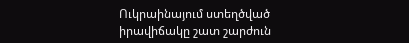Ուկրաինայում ստեղծված իրավիճակը շատ շարժուն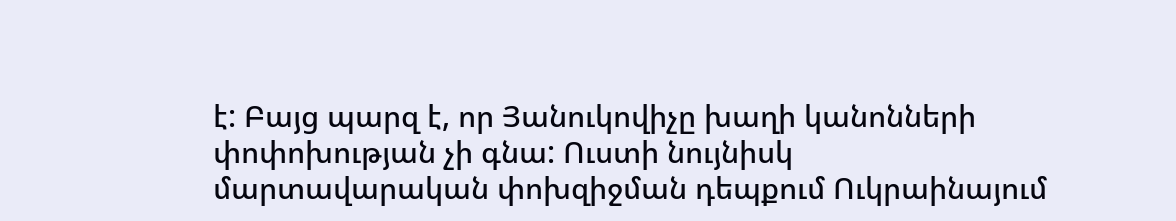է: Բայց պարզ է, որ Յանուկովիչը խաղի կանոնների փոփոխության չի գնա: Ուստի նույնիսկ մարտավարական փոխզիջման դեպքում Ուկրաինայում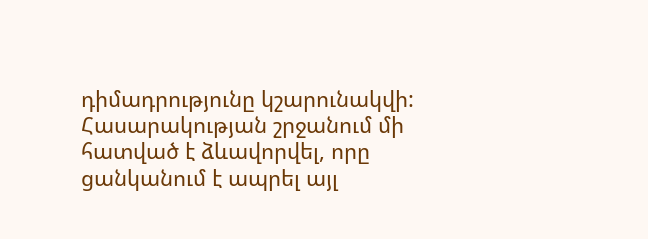դիմադրությունը կշարունակվի: Հասարակության շրջանում մի հատված է ձևավորվել, որը ցանկանում է ապրել այլ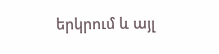երկրում և այլ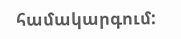համակարգում: